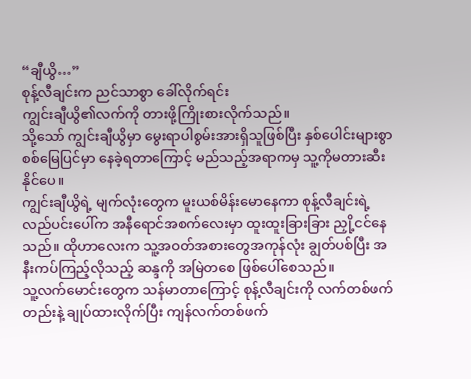“ချီယွိ…”
စုန့်လီချင်းက ညင်သာစွာ ခေါ်လိုက်ရင်း
ကျွင်းချီယွိ၏လက်ကို တားဖို့ကြိုးစားလိုက်သည်။
သို့သော် ကျွင်းချီယွိမှာ မွေးရာပါစွမ်းအားရှိသူဖြစ်ပြီး နှစ်ပေါင်းများစွာ စစ်မြေပြင်မှာ နေခဲ့ရတာကြောင့် မည်သည့်အရာကမှ သူ့ကိုမတားဆီးနိုင်ပေ။
ကျွင်းချီယွိရဲ့ မျက်လုံးတွေက မူးယစ်မိန်းမောနေကာ စုန့်လီချင်းရဲ့ လည်ပင်းပေါ်က အနီရောင်အစက်လေးမှာ ထူးထူးခြားခြား ညှို့ငင်နေသည်။ ထိုဟာလေးက သူ့အဝတ်အစားတွေအကုန်လုံး ချွတ်ပစ်ပြီး အနီးကပ်ကြည့်လိုသည့် ဆန္ဒကို အမြဲတစေ ဖြစ်ပေါ်စေသည်။
သူ့လက်မောင်းတွေက သန်မာတာကြောင့် စုန့်လီချင်းကို လက်တစ်ဖက်တည်းနဲ့ ချုပ်ထားလိုက်ပြီး ကျန်လက်တစ်ဖက်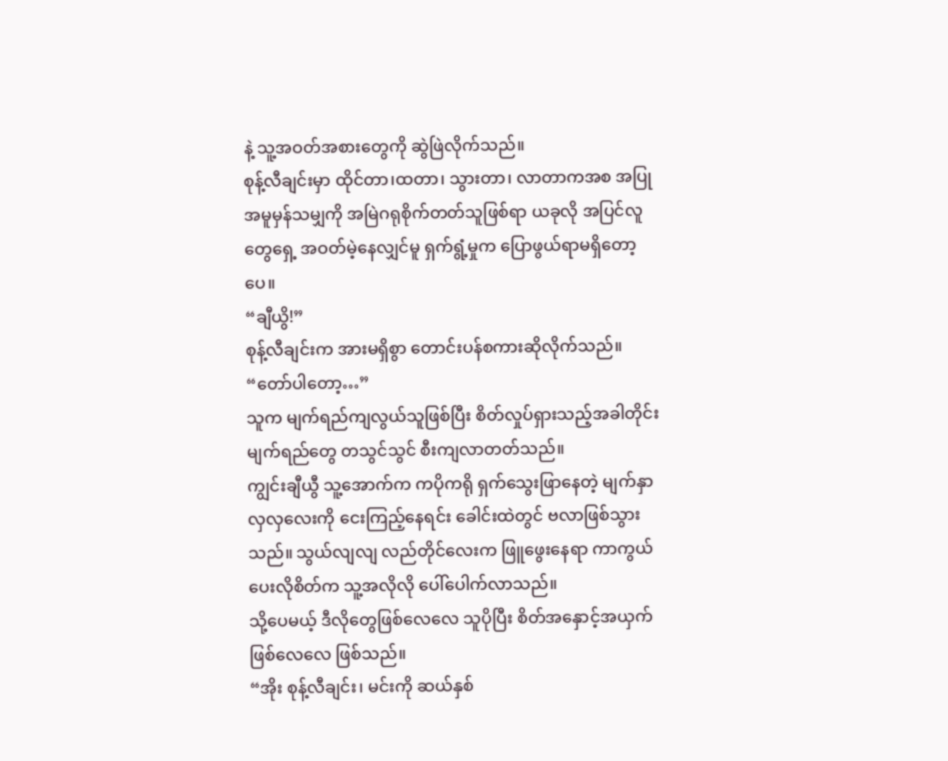နဲ့ သူ့အဝတ်အစားတွေကို ဆွဲဖြဲလိုက်သည်။
စုန့်လီချင်းမှာ ထိုင်တာ၊ထတာ၊ သွားတာ၊ လာတာကအစ အပြုအမူမှန်သမျှကို အမြဲဂရုစိုက်တတ်သူဖြစ်ရာ ယခုလို အပြင်လူတွေရှေ့ အဝတ်မဲ့နေလျှင်မူ ရှက်ရွံ့မှုက ပြောဖွယ်ရာမရှိတော့ပေ။
“ချီယွိ!”
စုန့်လီချင်းက အားမရှိစွာ တောင်းပန်စကားဆိုလိုက်သည်။
“တော်ပါတော့…”
သူက မျက်ရည်ကျလွယ်သူဖြစ်ပြီး စိတ်လှုပ်ရှားသည့်အခါတိုင်း မျက်ရည်တွေ တသွင်သွင် စီးကျလာတတ်သည်။
ကျွင်းချီယွီ သူ့အောက်က ကပိုကရို ရှက်သွေးဖြာနေတဲ့ မျက်နှာလှလှလေးကို ငေးကြည့်နေရင်း ခေါင်းထဲတွင် ဗလာဖြစ်သွားသည်။ သွယ်လျလျ လည်တိုင်လေးက ဖြူဖွေးနေရာ ကာကွယ်ပေးလိုစိတ်က သူ့အလိုလို ပေါ်ပေါက်လာသည်။
သို့ပေမယ့် ဒီလိုတွေဖြစ်လေလေ သူပိုပြီး စိတ်အနှောင့်အယှက်ဖြစ်လေလေ ဖြစ်သည်။
“အိုး စုန့်လီချင်း၊ မင်းကို ဆယ်နှစ်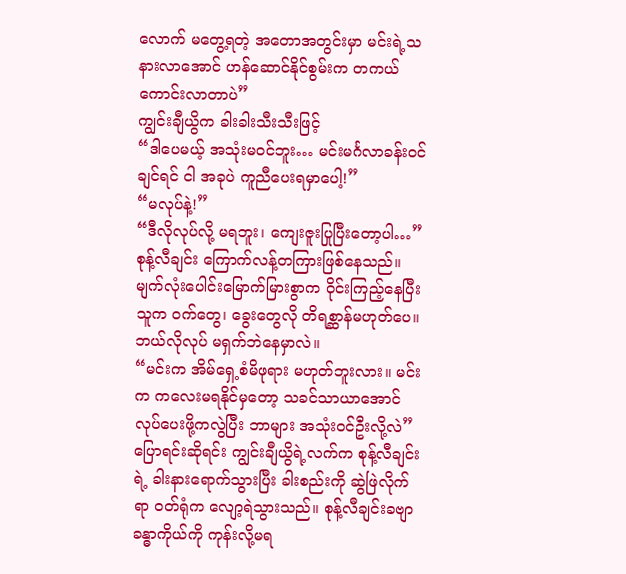လောက် မတွေ့ရတဲ့ အတောအတွင်းမှာ မင်းရဲ့သနားလာအောင် ဟန်ဆောင်နိုင်စွမ်းက တကယ်ကောင်းလာတာပဲ”
ကျွင်းချီယွိက ခါးခါးသီးသီးဖြင့်
“ဒါပေမယ့် အသုံးမဝင်ဘူး… မင်းမင်္ဂလာခန်း၀င်ချင်ရင် ငါ အခုပဲ ကူညီပေးရမှာပေါ့!”
“မလုပ်နဲ့!”
“ဒီလိုလုပ်လို့ မရဘူး၊ ကျေးဇူးပြုပြီးတော့ပါ…”
စုန့်လီချင်း ကြောက်လန့်တကြားဖြစ်နေသည်။ မျက်လုံးပေါင်းမြောက်မြားစွာက ဝိုင်းကြည့်နေပြီး သူက ၀က်တွေ၊ ခွေးတွေလို တိရစ္ဆာန်မဟုတ်ပေ။ ဘယ်လိုလုပ် မရှက်ဘဲနေမှာလဲ။
“မင်းက အိမ်ရှေ့စံမိဖုရား မဟုတ်ဘူးလား။ မင်းက ကလေးမရနိုင်မှတော့ သခင်သာယာအောင် လုပ်ပေးဖို့ကလွဲပြီး ဘာများ အသုံး၀င်ဦးလို့လဲ”
ပြောရင်းဆိုရင်း ကျွင်းချီယွိရဲ့လက်က စုန့်လီချင်းရဲ့ ခါးနားရောက်သွားပြီး ခါးစည်းကို ဆွဲဖြဲလိုက်ရာ ဝတ်ရုံက လျော့ရဲသွားသည်။ စုန့်လီချင်းခဗျာ ခန္ဓာကိုယ်ကို ကုန်းလို့မရ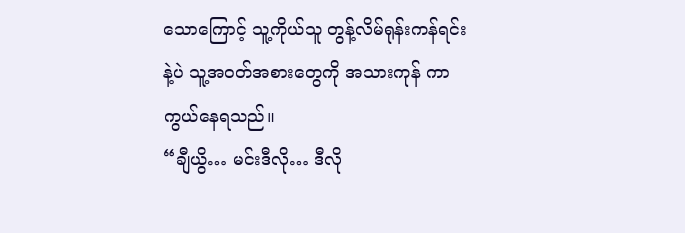သောကြောင့် သူ့ကိုယ်သူ တွန့်လိမ်ရုန်းကန်ရင်းနဲ့ပဲ သူ့အဝတ်အစားတွေကို အသားကုန် ကာကွယ်နေရသည်။
“ချီယွိ… မင်းဒီလို… ဒီလို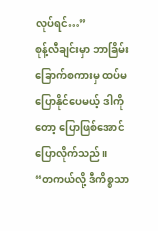လုပ်ရင်…”
စုန့်လီချင်းမှာ ဘာခြိမ်းခြောက်စကားမှ ထပ်မပြောနိုင်ပေမယ့် ဒါကိုတော့ ပြောဖြစ်အောင်ပြောလိုက်သည်။
“တကယ်လို့ ဒီကိစ္စသာ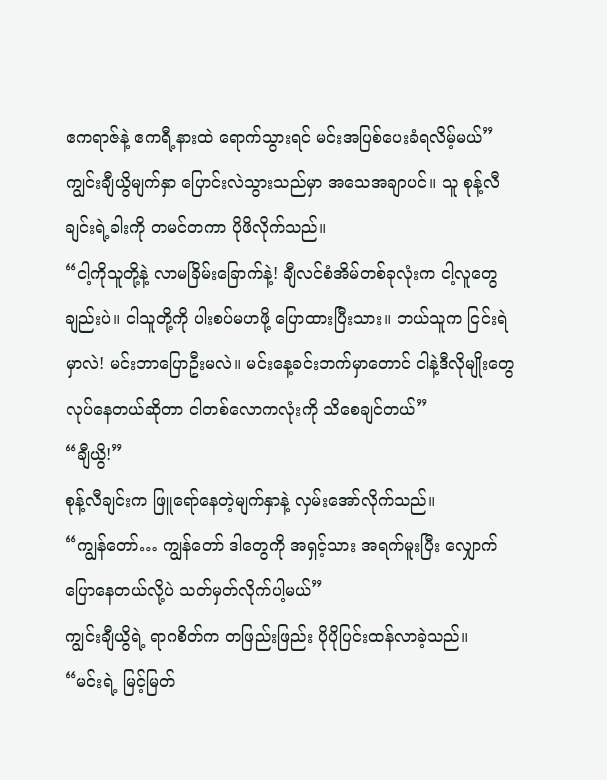ဧကရာဇ်နဲ့ ဧကရီ့နားထဲ ရောက်သွားရင် မင်းအပြစ်ပေးခံရလိမ့်မယ်”
ကျွင်းချီယွိမျက်နှာ ပြောင်းလဲသွားသည်မှာ အသေအချာပင်။ သူ စုန့်လီချင်းရဲ့ခါးကို တမင်တကာ ပိုဖိလိုက်သည်။
“ငါ့ကိုသူတို့နဲ့ လာမခြိမ်းခြောက်နဲ့! ချီလင်စံအိမ်တစ်ခုလုံးက ငါ့လူတွေချည်းပဲ။ ငါသူတို့ကို ပါးစပ်မဟဖို့ ပြောထားပြီးသား။ ဘယ်သူက ငြင်းရဲမှာလဲ! မင်းဘာပြောဦးမလဲ။ မင်းနေ့ခင်းဘက်မှာတောင် ငါနဲ့ဒီလိုမျိုးတွေ လုပ်နေတယ်ဆိုတာ ငါတစ်လောကလုံးကို သိစေချင်တယ်”
“ချီယွိ!”
စုန့်လီချင်းက ဖြူရော်နေတဲ့မျက်နှာနဲ့ လှမ်းအော်လိုက်သည်။
“ကျွန်တော်… ကျွန်တော် ဒါတွေကို အရှင့်သား အရက်မူးပြီး လျှောက်ပြောနေတယ်လို့ပဲ သတ်မှတ်လိုက်ပါ့မယ်”
ကျွင်းချီယွိရဲ့ ရာဂစိတ်က တဖြည်းဖြည်း ပိုပိုပြင်းထန်လာခဲ့သည်။
“မင်းရဲ့ မြင့်မြတ်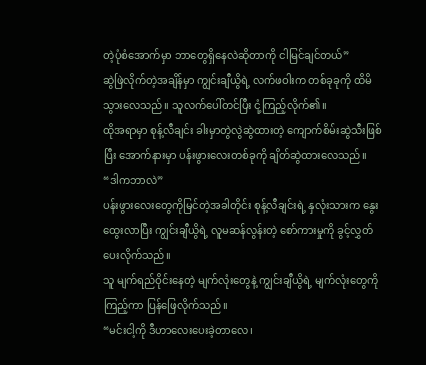တဲ့ပုံစံအောက်မှာ ဘာတွေရှိနေလဲဆိုတာကို ငါမြင်ချင်တယ်”
ဆွဲဖြဲလိုက်တဲ့အချိန်မှာ ကျွင်းချီယွိရဲ့ လက်ဖဝါးက တစ်ခုခုကို ထိမိသွားလေသည်။ သူလက်ပေါ်တင်ပြီး ငုံ့ကြည့်လိုက်၏။
ထိုအရာမှာ စုန့်လီချင်း ခါးမှာတွဲလွဲဆွဲထားတဲ့ ကျောက်စိမ်းဆွဲသီးဖြစ်ပြီး အောက်နားမှာ ပန်းဖွားလေးတစ်ခုကို ချိတ်ဆွဲထားလေသည်။
“ဒါကဘာလဲ”
ပန်းဖွားလေးတွေကိုမြင်တဲ့အခါတိုင်း စုန့်လီချင်းရဲ့ နှလုံးသားက နွေးထွေးလာပြီး ကျွင်းချီယွိရဲ့ လူမဆန်လွန်းတဲ့ စော်ကားမှုကို ခွင့်လွှတ်ပေးလိုက်သည်။
သူ မျက်ရည်ဝိုင်းနေတဲ့ မျက်လုံးတွေနဲ့ ကျွင်းချီယွိရဲ့ မျက်လုံးတွေကိုကြည့်ကာ ပြန်ဖြေလိုက်သည်။
“မင်းငါ့ကို ဒီဟာလေးပေးခဲ့တာလေ၊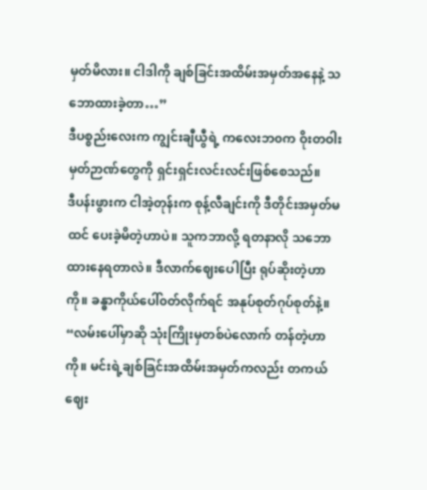မှတ်မိလား။ ငါဒါကို ချစ်ခြင်းအထိမ်းအမှတ်အနေနဲ့ သဘောထားခဲ့တာ…”
ဒီပစ္စည်းလေးက ကျွင်းချီယွီရဲ့ ကလေးဘ၀က ဝိုးတဝါးမှတ်ဉာဏ်တွေကို ရှင်းရှင်းလင်းလင်းဖြစ်စေသည်။
ဒီပန်းဖွားက ငါအဲ့တုန်းက စုန့်လီချင်းကို ဒီတိုင်းအမှတ်မထင် ပေးခဲ့မိတဲ့ဟာပဲ။ သူကဘာလို့ ရတနာလို သဘောထားနေရတာလဲ။ ဒီလာက်ဈေးပေါပြီး ရုပ်ဆိုးတဲ့ဟာကို။ ခန္ဓာကိုယ်ပေါ်၀တ်လိုက်ရင် အနုပ်စုတ်ဂုပ်စုတ်နဲ့။
“လမ်းပေါ်မှာဆို သုံးကြိုးမှတစ်ပဲလောက် တန်တဲ့ဟာကို။ မင်းရဲ့ချစ်ခြင်းအထိမ်းအမှတ်ကလည်း တကယ်ဈေး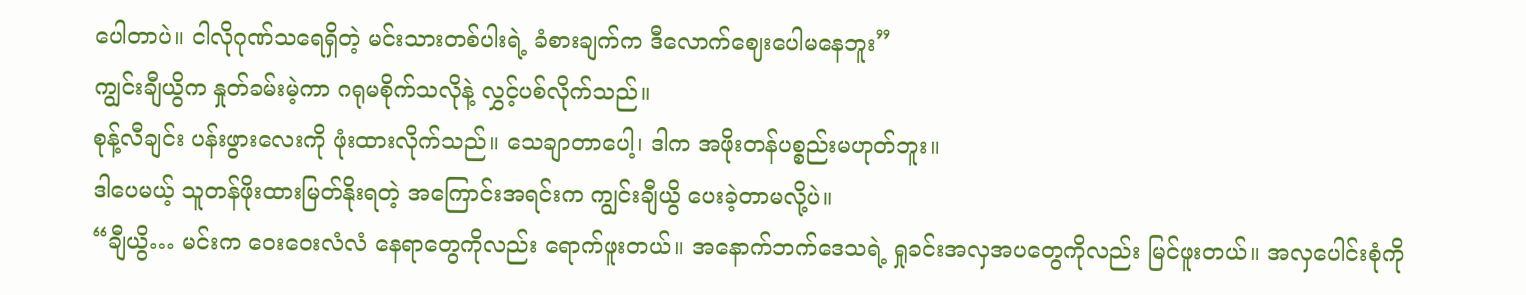ပေါတာပဲ။ ငါလိုဂုဏ်သရေရှိတဲ့ မင်းသားတစ်ပါးရဲ့ ခံစားချက်က ဒီလောက်ဈေးပေါမနေဘူး”
ကျွင်းချီယွိက နှုတ်ခမ်းမဲ့ကာ ဂရုမစိုက်သလိုနဲ့ လွှင့်ပစ်လိုက်သည်။
စုန့်လီချင်း ပန်းဖွားလေးကို ဖုံးထားလိုက်သည်။ သေချာတာပေါ့၊ ဒါက အဖိုးတန်ပစ္စည်းမဟုတ်ဘူး။
ဒါပေမယ့် သူတန်ဖိုးထားမြတ်နိုးရတဲ့ အကြောင်းအရင်းက ကျွင်းချီယွိ ပေးခဲ့တာမလို့ပဲ။
“ချီယွိ… မင်းက ဝေးဝေးလံလံ နေရာတွေကိုလည်း ရောက်ဖူးတယ်။ အနောက်ဘက်ဒေသရဲ့ ရှုခင်းအလှအပတွေကိုလည်း မြင်ဖူးတယ်။ အလှပေါင်းစုံကို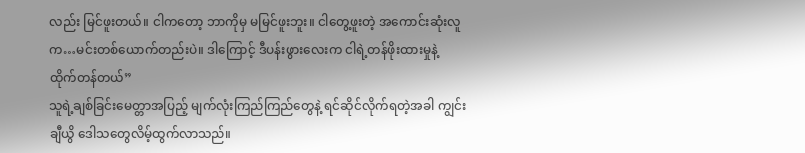လည်း မြင်ဖူးတယ်။ ငါကတော့ ဘာကိုမှ မမြင်ဖူးဘူး။ ငါတွေ့ဖူးတဲ့ အကောင်းဆုံးလူက…မင်းတစ်ယောက်တည်းပဲ။ ဒါကြောင့် ဒီပန်းဖွားလေးက ငါရဲ့တန်ဖိုးထားမှုနဲ့ ထိုက်တန်တယ်”
သူရဲ့ချစ်ခြင်းမေတ္တာအပြည့် မျက်လုံးကြည်ကြည်တွေနဲ့ ရင်ဆိုင်လိုက်ရတဲ့အခါ ကျွင်းချီယွိ ဒေါသတွေလိမ့်ထွက်လာသည်။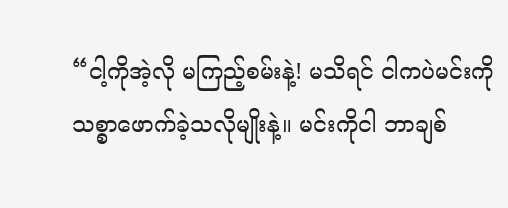“ငါ့ကိုအဲ့လို မကြည့်စမ်းနဲ့! မသိရင် ငါကပဲမင်းကို သစ္စာဖောက်ခဲ့သလိုမျိုးနဲ့။ မင်းကိုငါ ဘာချစ်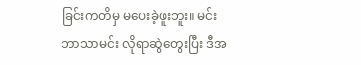ခြင်းကတိမှ မပေးခဲ့ဖူးဘူး။ မင်းဘာသာမင်း လိုရာဆွဲတွေးပြီး ဒီအ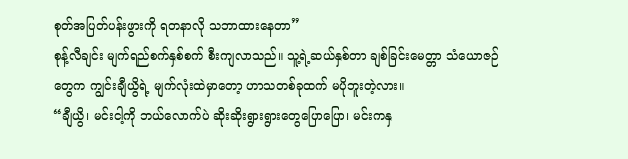စုတ်အပြတ်ပန်းဖွားကို ရတနာလို သဘာထားနေတာ”
စုန့်လီချင်း မျက်ရည်စက်နှစ်စက် စီးကျလာသည်။ သူ့ရဲ့ဆယ်နှစ်တာ ချစ်ခြင်းမေတ္တာ သံယောဇဉ်တွေက ကျွင်းချီယွိရဲ့ မျက်လုံးထဲမှာတော့ ဟာသတစ်ခုထက် မပိုဘူးတဲ့လား။
“ချီယွိ၊ မင်းငါ့ကို ဘယ်လောက်ပဲ ဆိုးဆိုးရွားရွားတွေပြောပြော၊ မင်းကနှ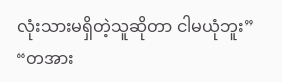လုံးသားမရှိတဲ့သူဆိုတာ ငါမယုံဘူး”
“တအား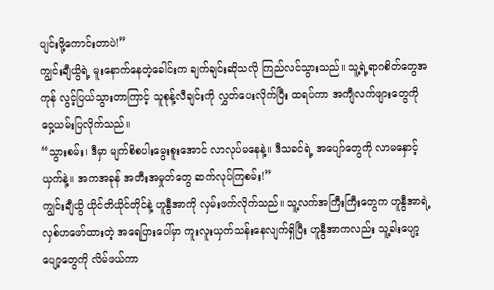ပျင်းဖို့ကောင်းတာပဲ!”
ကျွင်းချီယွိရဲ့ မူးနောက်နေတဲ့ခေါင်းက ချက်ချင်းဆိုသလို ကြည်လင်သွားသည်။ သူ့ရဲ့ရာဂစိတ်တွေအကုန် လွင့်ပြယ်သွားတာကြာင့် သူစုန့်လီချင်းကို လွှတ်ပေးလိုက်ပြီး ထရပ်ကာ အကျီလက်ဖျားတွေကို ဝှေ့ယမ်းပြလိုက်သည်။
“သွားစမ်း၊ ဒီမှာ မျက်စိစပါးမွေးစူးအောင် လာလုပ်မနေနဲ့။ ဒီသခင်ရဲ့ အပျော်တွေကို လာမနှောင့်ယှက်နဲ့။ အကအခုန် အတီးအမှုတ်တွေ ဆက်လုပ်ကြစမ်း!”
ကျွင်းချီယွိ ယိုင်တိယိုင်တိုင်နဲ့ ဟူနွီအာကို လှမ်းဖက်လိုက်သည်။ သူ့လက်အကြီးကြီးတွေက ဟူနွီအာရဲ့ လှစ်ဟဖော်ထားတဲ့ အရေပြားပေါ်မှာ ကူးလူးယှက်သန်းနေလျက်ရှိပြီး ဟူနွီအာကလည်း သူ့ခါးပျော့ပျော့တွေကို လိမ်ဖယ်ကာ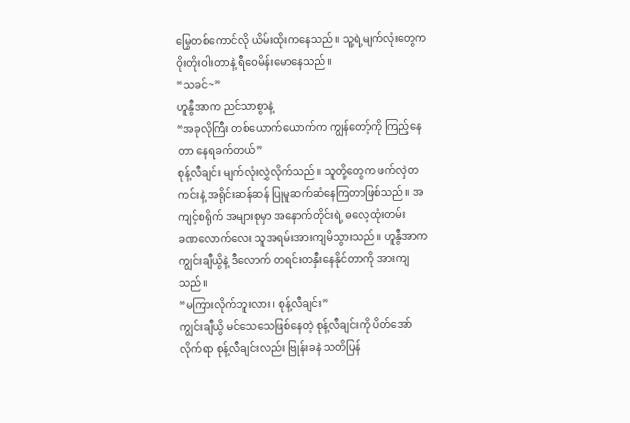မြွေတစ်ကောင်လို ယိမ်းထိုးကနေသည်။ သူ့ရဲ့မျက်လုံးတွေက ဝိုးတိုးဝါးတာနဲ့ ရီဝေမိန်းမောနေသည်။
“သခင်~”
ဟူနွီအာက ညင်သာစွာနဲ့
“အခုလိုကြီး တစ်ယောက်ယောက်က ကျွန်တော့်ကို ကြည့်နေတာ နေရခက်တယ်”
စုန့်လီချင်း မျက်လုံးလွှဲလိုက်သည်။ သူတို့တွေက ဖက်လှဲတကင်းနဲ့ အရိုင်းဆန်ဆန် ပြုမူဆက်ဆံနေကြတာဖြစ်သည်။ အကျင့်စရိုက် အများစုမှာ အနောက်တိုင်းရဲ့ ဓလေ့ထုံးတမ်း
ခဏလောက်လေး သူအရမ်းအားကျမိသွားသည်။ ဟူနွီအာက ကျွင်းချီယွိနဲ့ ဒီလောက် တရင်းတနှီးနေနိုင်တာကို အားကျသည်။
“မကြားလိုက်ဘူးလား၊ စုန့်လီချင်း”
ကျွင်းချီယွိ မင်သေသေဖြစ်နေတဲ့ စုန့်လီချင်းကို ပိတ်အော်လိုက်ရာ စုန့်လီချင်းလည်း ဗြုန်းခနဲ သတိပြန်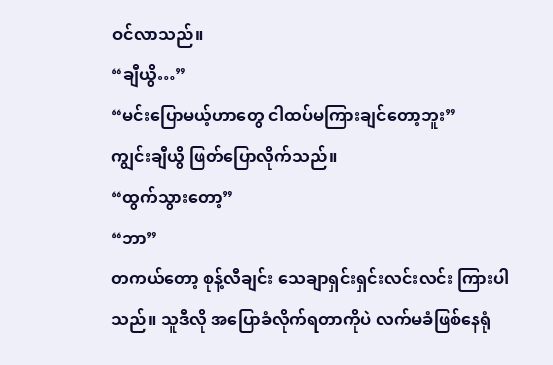ဝင်လာသည်။
“ချီယွိ…”
“မင်းပြောမယ့်ဟာတွေ ငါထပ်မကြားချင်တော့ဘူး”
ကျွင်းချီယွိ ဖြတ်ပြောလိုက်သည်။
“ထွက်သွားတော့”
“ဘာ”
တကယ်တော့ စုန့်လီချင်း သေချာရှင်းရှင်းလင်းလင်း ကြားပါသည်။ သူဒီလို အပြောခံလိုက်ရတာကိုပဲ လက်မခံဖြစ်နေရုံ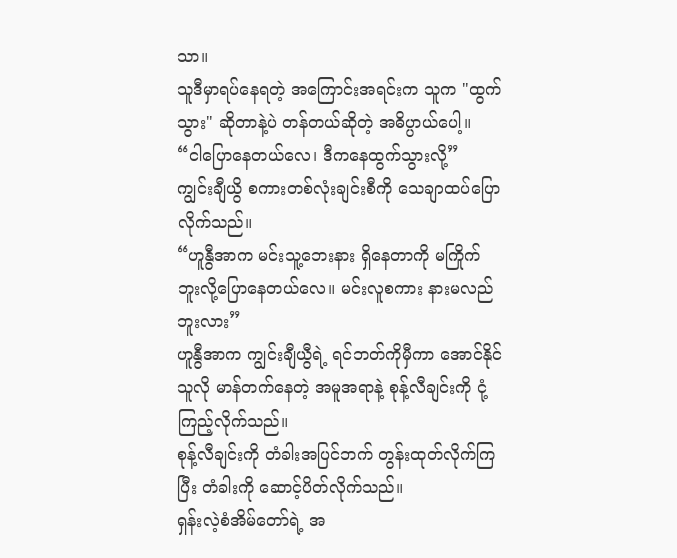သာ။
သူဒီမှာရပ်နေရတဲ့ အကြောင်းအရင်းက သူက "ထွက်သွား" ဆိုတာနဲ့ပဲ တန်တယ်ဆိုတဲ့ အဓိပ္ပာယ်ပေါ့။
“ငါပြောနေတယ်လေ၊ ဒီကနေထွက်သွားလို့”
ကျွင်းချီယွိ စကားတစ်လုံးချင်းစီကို သေချာထပ်ပြောလိုက်သည်။
“ဟူနွီအာက မင်းသူ့ဘေးနား ရှိနေတာကို မကြိုက်ဘူးလို့ပြောနေတယ်လေ။ မင်းလူစကား နားမလည်ဘူးလား”
ဟူနွီအာက ကျွင်းချီယွီရဲ့ ရင်ဘတ်ကိုမှီကာ အောင်နိုင်သူလို မာန်တက်နေတဲ့ အမူအရာနဲ့ စုန့်လီချင်းကို ငုံ့ကြည့်လိုက်သည်။
စုန့်လီချင်းကို တံခါးအပြင်ဘက် တွန်းထုတ်လိုက်ကြပြီး တံခါးကို ဆောင့်ပိတ်လိုက်သည်။
ရှန်းလဲ့စံအိမ်တော်ရဲ့ အ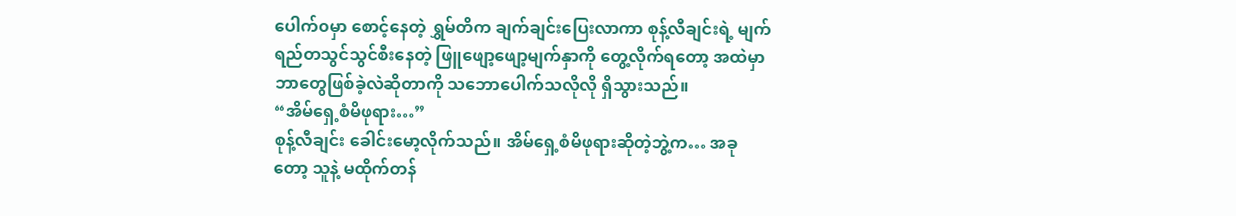ပေါက်၀မှာ စောင့်နေတဲ့ ရွှမ်တိက ချက်ချင်းပြေးလာကာ စုန့်လီချင်းရဲ့ မျက်ရည်တသွင်သွင်စီးနေတဲ့ ဖြူဖျော့ဖျော့မျက်နှာကို တွေ့လိုက်ရတော့ အထဲမှာ ဘာတွေဖြစ်ခဲ့လဲဆိုတာကို သဘောပေါက်သလိုလို ရှိသွားသည်။
“အိမ်ရှေ့စံမိဖုရား…”
စုန့်လီချင်း ခေါင်းမော့လိုက်သည်။ အိမ်ရှေ့စံမိဖုရားဆိုတဲ့ဘွဲ့က… အခုတော့ သူနဲ့ မထိုက်တန်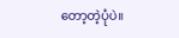တော့တဲ့ပုံပဲ။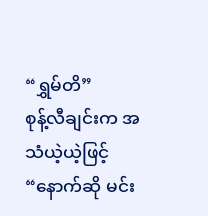“ရွှမ်တိ”
စုန့်လီချင်းက အသံယဲ့ယဲ့ဖြင့်
“နောက်ဆို မင်း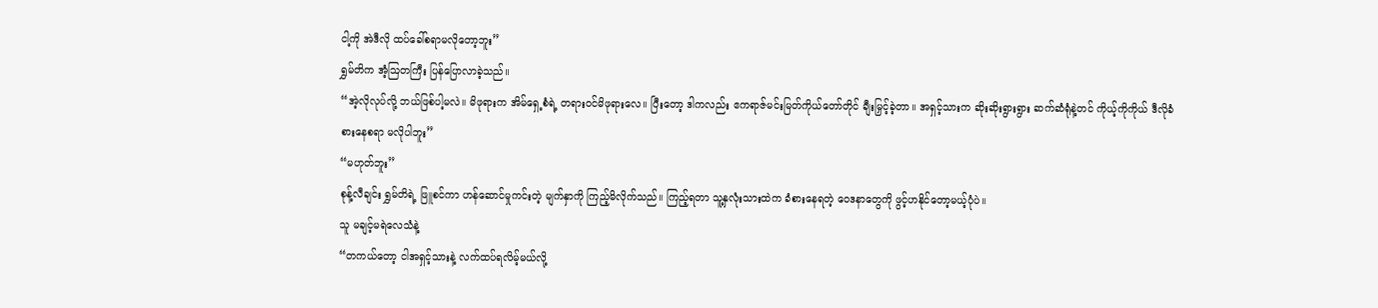ငါ့ကို အဲဒီလို ထပ်ခေါ်စရာမလိုတော့ဘူး”
ရွှမ်တိက အံ့ဩတကြီး ပြန်ပြောလာခဲ့သည်။
“အဲ့လိုလုပ်လို့ ဘယ်ဖြစ်ပါ့မလဲ။ မိဖုရားက အိမ်ရှေ့စံရဲ့ တရား၀င်မိဖုရားလေ။ ပြီးတော့ ဒါကလည်း ဧကရာဇ်မင်းမြတ်ကိုယ်တော်တိုင် ချီးမြှင့်ခဲ့တာ။ အရှင့်သားက ဆိုးဆိုးရွားရွား ဆက်ဆံရုံနဲ့တင် ကိုယ့်ကိုကိုယ် ဒီလိုခံစားနေစရာ မလိုပါဘူး”
“မဟုတ်ဘူး”
စုန့်လီချင်း ရွှမ်တိရဲ့ ဖြူစင်ကာ ဟန်ဆောင်မှုကင်းတဲ့ မျက်နှာကို ကြည့်မိလိုက်သည်။ ကြည့်ရတာ သူ့နှလုံးသားထဲက ခံစားနေရတဲ့ ဝေဒနာတွေကို ဖွင့်ဟနိုင်တော့မယ့်ပုံပဲ။
သူ မချင့်မရဲလေသံနဲ့
“တကယ်တော့ ငါအရှင့်သားနဲ့ လက်ထပ်ရလိမ့်မယ်လို့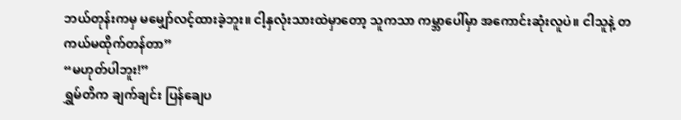ဘယ်တုန်းကမှ မမျှော်လင့်ထားခဲ့ဘူး။ ငါ့နှလုံးသားထဲမှာတော့ သူကသာ ကမ္ဘာပေါ်မှာ အကောင်းဆုံးလူပဲ။ ငါသူနဲ့ တကယ်မထိုက်တန်တာ”
“မဟုတ်ပါဘူး!”
ရွှမ်တိက ချက်ချင်း ပြန်ချေပ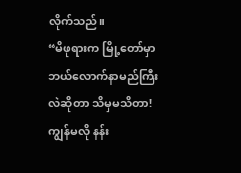လိုက်သည်။
“မိဖုရားက မြို့တော်မှာ ဘယ်လောက်နာမည်ကြီးလဲဆိုတာ သိမှမသိတာ! ကျွန်မလို နန်း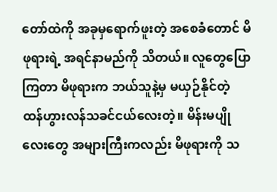တော်ထဲကို အခုမှရောက်ဖူးတဲ့ အစေခံတောင် မိဖုရားရဲ့ အရင်နာမည်ကို သိတယ်။ လူတွေပြောကြတာ မိဖုရားက ဘယ်သူနဲ့မှ မယှဉ်နိုင်တဲ့ ထန်ဟွားလန်သခင်ငယ်လေးတဲ့။ မိန်းမပျိုလေးတွေ အများကြီးကလည်း မိဖုရားကို သ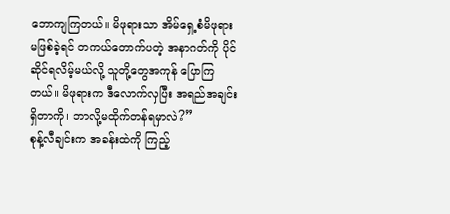ဘောကျကြတယ်။ မိဖုရားသာ အိမ်ရှေ့စံမိဖုရား မဖြစ်ခဲ့ရင် တကယ်တောက်ပတဲ့ အနာဂတ်ကို ပိုင်ဆိုင်ရလိမ့်မယ်လို့ သူတို့တွေအကုန် ပြောကြတယ်။ မိဖုရားက ဒီလောက်လှပြီး အရည်အချင်းရှိတာကို၊ ဘာလို့မထိုက်တန်ရမှာလဲ?”
စုန့်လီချင်းက အခန်းထဲကို ကြည့်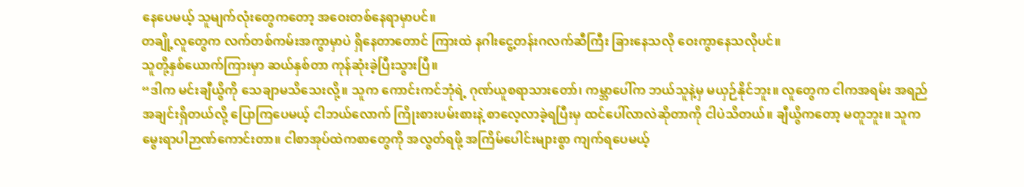နေပေမယ့် သူမျက်လုံးတွေကတော့ အဝေးတစ်နေရာမှာပင်။
တချို့လူတွေက လက်တစ်ကမ်းအကွာမှာပဲ ရှိနေတာတောင် ကြားထဲ နဂါးငွေ့တန်းဂလက်ဆီကြီး ခြားနေသလို ဝေးကွာနေသလိုပင်။
သူတို့နှစ်ယောက်ကြားမှာ ဆယ်နှစ်တာ ကုန်ဆုံးခဲ့ပြီးသွားပြီ။
“ဒါက မင်းချီယွိကို သေချာမသိသေးလို့။ သူက ကောင်းကင်ဘုံရဲ့ ဂုဏ်ယူစရာသားတော်၊ ကမ္ဘာပေါ်က ဘယ်သူနဲ့မှ မယှဉ်နိုင်ဘူး။ လူတွေက ငါကအရမ်း အရည်အချင်းရှိတယ်လို့ ပြောကြပေမယ့် ငါဘယ်လောက် ကြိုးစားပမ်းစားနဲ့ စာလေ့လာခဲ့ရပြီးမှ ထင်ပေါ်လာလဲဆိုတာကို ငါပဲသိတယ်။ ချီယွိကတော့ မတူဘူး။ သူက မွေးရာပါဉာဏ်ကောင်းတာ။ ငါစာအုပ်ထဲကစာတွေကို အလွတ်ရဖို့ အကြိမ်ပေါင်းများစွာ ကျက်ရပေမယ့်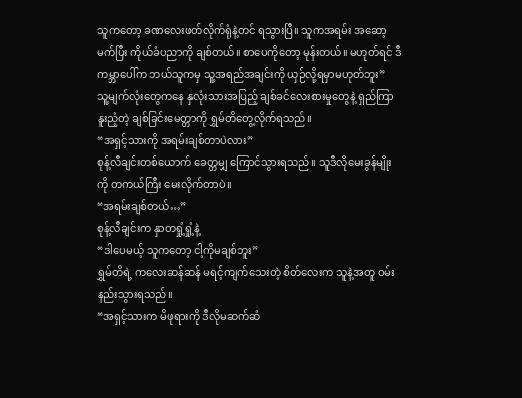သူကတော့ ခဏလေးဖတ်လိုက်ရုံနဲ့တင် ရသွားပြီ။ သူကအရမ်း အဆော့မက်ပြီး ကိုယ်ခံပညာကို ချစ်တယ်။ စာပေကိုတော့ မုန်းတယ်။ မဟုတ်ရင် ဒီကမ္ဘာပေါ်က ဘယ်သူကမှ သူ့အရည်အချင်းကို ယှဉ်လို့ရမှာမဟုတ်ဘူး”
သူ့မျက်လုံးတွေကနေ နှလုံးသားအပြည့် ချစ်ခင်လေးစားမှုတွေနဲ့ ရှည်ကြာနူးညံ့တဲ့ ချစ်ခြင်းမေတ္တာကို ရွှမ်တိတွေ့လိုက်ရသည်။
“အရှင့်သားကို အရမ်းချစ်တာပဲလား”
စုန့်လီချင်းတစ်ယောက် ခေတ္တမျှ ကြောင်သွားရသည်။ သူဒီလိုမေးခွန်မျိုးကို တကယ်ကြီး မေးလိုက်တာပဲ။
“အရမ်းချစ်တယ်…”
စုန့်လီချင်းက နှာတရှုံ့ရှုံ့နဲ့
“ဒါပေမယ့် သူကတော့ ငါ့ကိုမချစ်ဘူး”
ရွှမ်တိရဲ့ ကလေးဆန်ဆန် မရင့်ကျက်သေးတဲ့ စိတ်လေးက သူနဲ့အတူ ဝမ်းနည်းသွားရသည်။
“အရှင့်သားက မိဖုရားကို ဒီလိုမဆက်ဆံ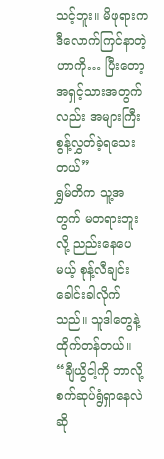သင့်ဘူး။ မိဖုရားက ဒီလောက်ကြင်နာတဲ့ဟာကို… ပြီးတော့ အရှင့်သားအတွက်လည်း အများကြီး စွန့်လွှတ်ခဲ့ရသေးတယ်”
ရွှမ်တိက သူ့အတွက် မတရားဘူးလို့ ညည်းနေပေမယ့် စုန့်လီချင်း ခေါင်းခါလိုက်သည်။ သူဒါတွေနဲ့ ထိုက်တန်တယ်။
“ချီယွိငါ့ကို ဘာလို့ စက်ဆုပ်ရွံရှာနေလဲဆို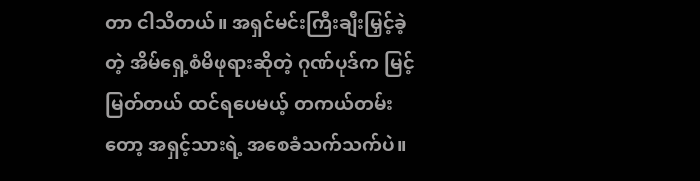တာ ငါသိတယ်။ အရှင်မင်းကြီးချီးမြှင့်ခဲ့တဲ့ အိမ်ရှေ့စံမိဖုရားဆိုတဲ့ ဂုဏ်ပုဒ်က မြင့်မြတ်တယ် ထင်ရပေမယ့် တကယ်တမ်းတော့ အရှင့်သားရဲ့ အစေခံသက်သက်ပဲ။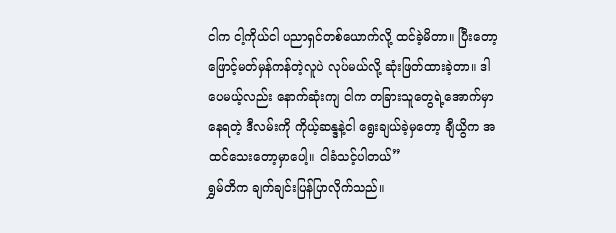ငါက ငါ့ကိုယ်ငါ ပညာရှင်တစ်ယောက်လို့ ထင်ခဲ့မိတာ။ ပြီးတော့ ဖြောင့်မတ်မှန်ကန်တဲ့လူပဲ လုပ်မယ်လို့ ဆုံးဖြတ်ထားခဲ့တာ။ ဒါပေမယ့်လည်း နောက်ဆုံးကျ ငါက တခြားသူတွေရဲ့အောက်မှာ နေရတဲ့ ဒီလမ်းကို ကိုယ့်ဆန္ဒနဲ့ငါ ရွေးချယ်ခဲ့မှတော့ ချီယွိက အထင်သေးတော့မှာပေါ့။ ငါခံသင့်ပါတယ်”
ရွှမ်တိက ချက်ချင်းပြန်ပြာလိုက်သည်။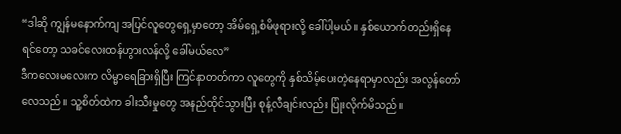“ဒါဆို ကျွန်မနောက်ကျ အပြင်လူတွေရှေ့မှာတော့ အိမ်ရှေ့စံမိဖုရားလို့ ခေါ်ပါ့မယ်။ နှစ်ယောက်တည်းရှိနေရင်တော့ သခင်လေးထန်ဟွားလန်လို့ ခေါ်မယ်လေ”
ဒီကလေးမလေးက လိမ္မာရေခြားရှိပြီး ကြင်နာတတ်ကာ လူတွေကို နှစ်သိမ့်ပေးတဲ့နေရာမှာလည်း အလွန်တော်လေသည်။ သူ့စိတ်ထဲက ခါးသီးမှုတွေ အနည်ထိုင်သွားပြီး စုန့်လီချင်းလည်း ပြုံးလိုက်မိသည်။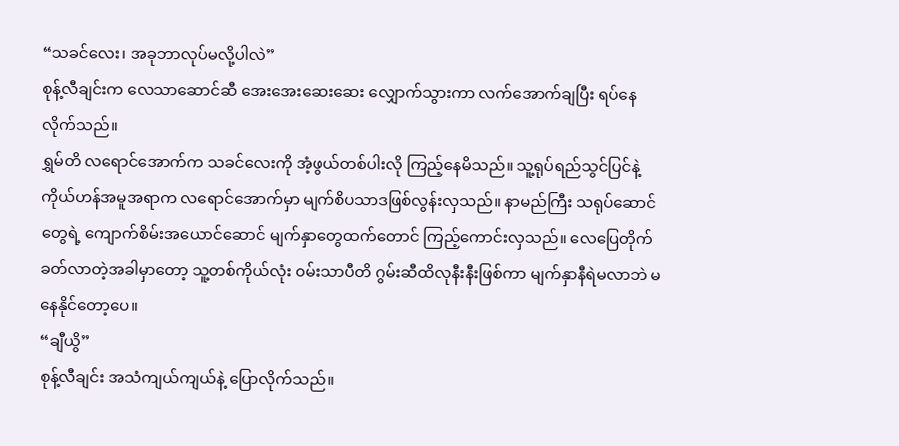“သခင်လေး၊ အခုဘာလုပ်မလို့ပါလဲ”
စုန့်လီချင်းက လေသာဆောင်ဆီ အေးအေးဆေးဆေး လျှောက်သွားကာ လက်အောက်ချပြီး ရပ်နေလိုက်သည်။
ရွှမ်တိ လရောင်အောက်က သခင်လေးကို အံ့ဖွယ်တစ်ပါးလို ကြည့်နေမိသည်။ သူ့ရုပ်ရည်သွင်ပြင်နဲ့ ကိုယ်ဟန်အမူအရာက လရောင်အောက်မှာ မျက်စိပသာဒဖြစ်လွန်းလှသည်။ နာမည်ကြီး သရုပ်ဆောင်တွေရဲ့ ကျောက်စိမ်းအယောင်ဆောင် မျက်နှာတွေထက်တောင် ကြည့်ကောင်းလှသည်။ လေပြေတိုက်ခတ်လာတဲ့အခါမှာတော့ သူ့တစ်ကိုယ်လုံး ၀မ်းသာပီတိ ဂွမ်းဆီထိလုနီးနီးဖြစ်ကာ မျက်နှာနီရဲမလာဘဲ မနေနိုင်တော့ပေ။
“ချီယွိ”
စုန့်လီချင်း အသံကျယ်ကျယ်နဲ့ ပြောလိုက်သည်။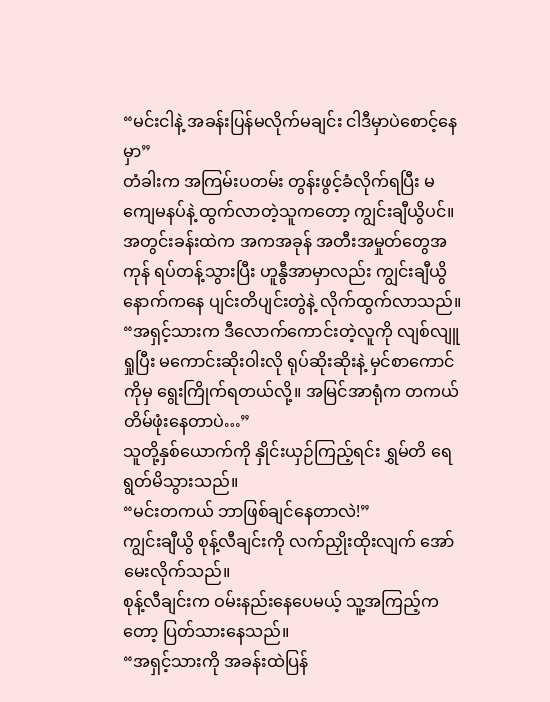“မင်းငါနဲ့ အခန်းပြန်မလိုက်မချင်း ငါဒီမှာပဲစောင့်နေမှာ”
တံခါးက အကြမ်းပတမ်း တွန်းဖွင့်ခံလိုက်ရပြီး မကျေမနပ်နဲ့ ထွက်လာတဲ့သူကတော့ ကျွင်းချီယွိပင်။ အတွင်းခန်းထဲက အကအခုန် အတီးအမှုတ်တွေအကုန် ရပ်တန့်သွားပြီး ဟူနွီအာမှာလည်း ကျွင်းချီယွိနောက်ကနေ ပျင်းတိပျင်းတွဲနဲ့ လိုက်ထွက်လာသည်။
“အရှင့်သားက ဒီလောက်ကောင်းတဲ့လူကို လျစ်လျူရှုပြီး မကောင်းဆိုးဝါးလို ရုပ်ဆိုးဆိုးနဲ့ မှင်စာကောင်ကိုမှ ရွေးကြိုက်ရတယ်လို့။ အမြင်အာရုံက တကယ်တိမ်ဖုံးနေတာပဲ…”
သူတို့နှစ်ယောက်ကို နှိုင်းယှဉ်ကြည့်ရင်း ရွှမ်တိ ရေရွတ်မိသွားသည်။
“မင်းတကယ် ဘာဖြစ်ချင်နေတာလဲ!”
ကျွင်းချီယွိ စုန့်လီချင်းကို လက်ညှိုးထိုးလျက် အော်မေးလိုက်သည်။
စုန့်လီချင်းက ဝမ်းနည်းနေပေမယ့် သူ့အကြည့်ကတော့ ပြတ်သားနေသည်။
“အရှင့်သားကို အခန်းထဲပြန်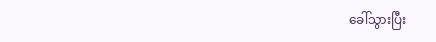ခေါ်သွားပြီး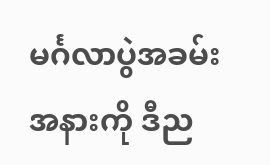မင်္ဂလာပွဲအခမ်းအနားကို ဒီည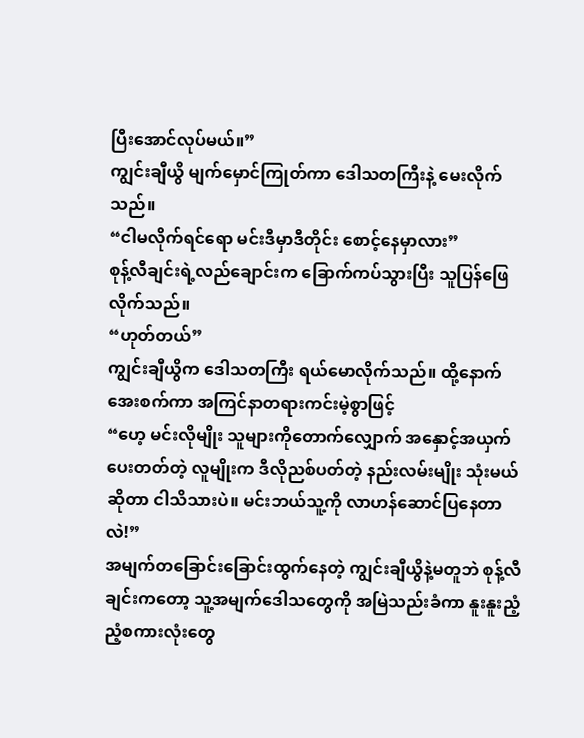ပြီးအောင်လုပ်မယ်။”
ကျွင်းချီယွိ မျက်မှောင်ကြုတ်ကာ ဒေါသတကြီးနဲ့ မေးလိုက်သည်။
“ငါမလိုက်ရင်ရော မင်းဒီမှာဒီတိုင်း စောင့်နေမှာလား”
စုန့်လီချင်းရဲ့လည်ချောင်းက ခြောက်ကပ်သွားပြီး သူပြန်ဖြေလိုက်သည်။
“ဟုတ်တယ်”
ကျွင်းချီယွိက ဒေါသတကြီး ရယ်မောလိုက်သည်။ ထို့နောက် အေးစက်ကာ အကြင်နာတရားကင်းမဲ့စွာဖြင့်
“ဟေ့ မင်းလိုမျိုး သူများကိုတောက်လျှောက် အနှောင့်အယှက်ပေးတတ်တဲ့ လူမျိုးက ဒီလိုညစ်ပတ်တဲ့ နည်းလမ်းမျိုး သုံးမယ်ဆိုတာ ငါသိသားပဲ။ မင်းဘယ်သူ့ကို လာဟန်ဆောင်ပြနေတာလဲ!”
အမျက်တခြောင်းခြောင်းထွက်နေတဲ့ ကျွင်းချီယွိနဲ့မတူဘဲ စုန့်လီချင်းကတော့ သူ့အမျက်ဒေါသတွေကို အမြဲသည်းခံကာ နူးနူးညံ့ညံ့စကားလုံးတွေ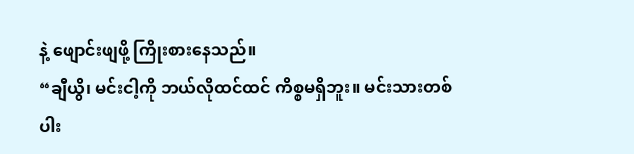နဲ့ ဖျောင်းဖျဖို့ ကြိုးစားနေသည်။
“ချီယွိ၊ မင်းငါ့ကို ဘယ်လိုထင်ထင် ကိစ္စမရှိဘူး။ မင်းသားတစ်ပါး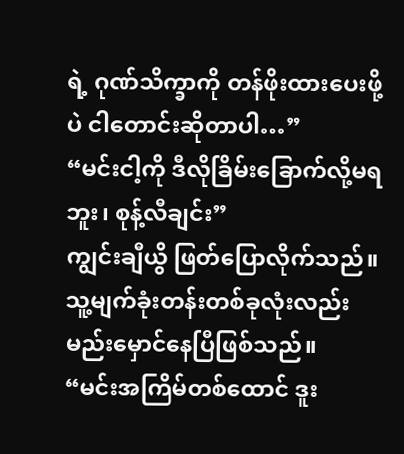ရဲ့ ဂုဏ်သိက္ခာကို တန်ဖိုးထားပေးဖို့ပဲ ငါတောင်းဆိုတာပါ…”
“မင်းငါ့ကို ဒီလိုခြိမ်းခြောက်လို့မရဘူး၊ စုန့်လီချင်း”
ကျွင်းချီယွိ ဖြတ်ပြောလိုက်သည်။ သူ့မျက်ခုံးတန်းတစ်ခုလုံးလည်း မည်းမှောင်နေပြီဖြစ်သည်။
“မင်းအကြိမ်တစ်ထောင် ဒူး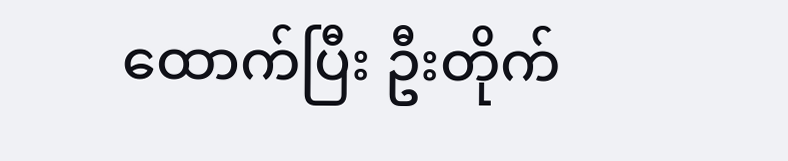ထောက်ပြီး ဦးတိုက်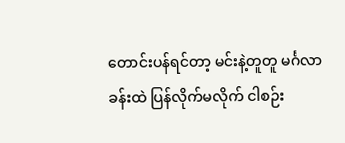တောင်းပန်ရင်တာ့ မင်းနဲ့တူတူ မင်္ဂလာခန်းထဲ ပြန်လိုက်မလိုက် ငါစဉ်း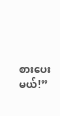စားပေးမယ်!”